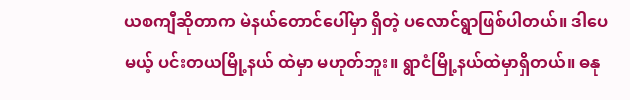ယစကျီဆိုတာက မဲနယ်တောင်ပေါ်မှာ ရှိတဲ့ ပလောင်ရွာဖြစ်ပါတယ်။ ဒါပေမယ့် ပင်းတယမြို့နယ် ထဲမှာ မဟုတ်ဘူး။ ရွာငံမြို့နယ်ထဲမှာရှိတယ်။ ဓနု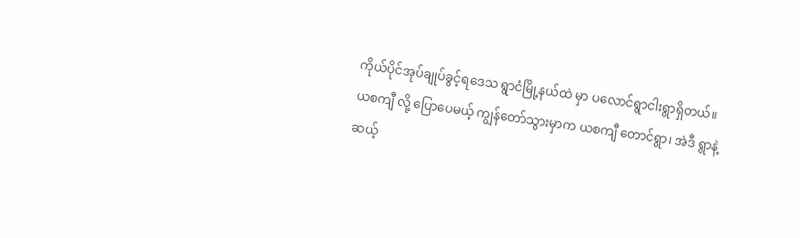ကိုယ်ပိုင်အုပ်ချုပ်ခွင့်ရဒေသ ရွာငံမြို့နယ်ထဲ မှာ ပလောင်ရွာငါးရွာရှိတယ်။ ယစကျီ လို့ ပြောပေမယ့် ကျွန်တော်သွားမှာက ယစကျီ တောင်ရွာ၊ အဲဒီ ရွာနဲ့ ဆယ့်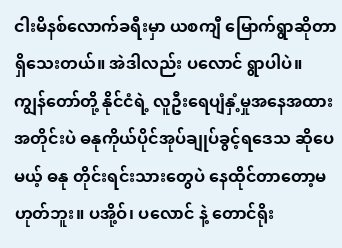ငါးမိနစ်လောက်ခရီးမှာ ယစကျီ မြောက်ရွာဆိုတာ ရှိသေးတယ်။ အဲဒါလည်း ပလောင် ရွာပါပဲ။
ကျွန်တော်တို့ နိုင်ငံရဲ့ လူဦးရေပျံနှံ့မှုအနေအထားအတိုင်းပဲ ဓနုကိုယ်ပိုင်အုပ်ချုပ်ခွင့်ရဒေသ ဆိုပေမယ့် ဓနု တိုင်းရင်းသားတွေပဲ နေထိုင်တာတော့မဟုတ်ဘူး။ ပအို့ဝ်၊ ပလောင် နဲ့ တောင်ရိုး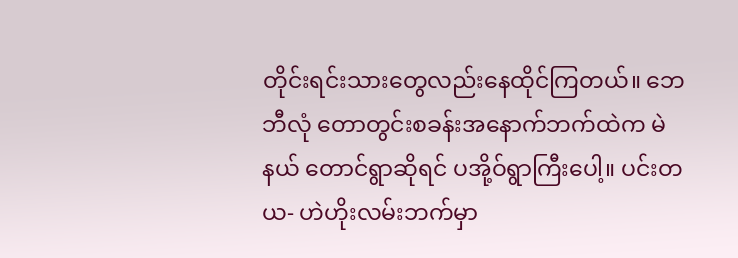တိုင်းရင်းသားတွေလည်းနေထိုင်ကြတယ်။ ဘေဘီလုံ တောတွင်းစခန်းအနောက်ဘက်ထဲက မဲနယ် တောင်ရွာဆိုရင် ပအို့ဝ်ရွာကြီးပေါ့။ ပင်းတယ- ဟဲဟိုးလမ်းဘက်မှာ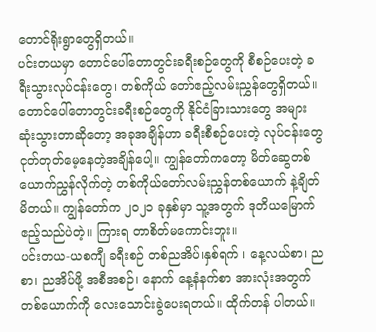တောင်ရိုးရွာတွေရှိတယ်။
ပင်းတယမှာ တောင်ပေါ်တောတွင်းခရီးစဉ်တွေကို စီစဉ်ပေးတဲ့ ခရီးသွားလုပ်ငန်းတွေ၊ တစ်ကိုယ် တော်ဧည့်လမ်းညွှန်တွေရှိတယ်။ တောင်ပေါ်တောတွင်းခရီးစဉ်တွေကို နိုင်ငံခြားသားတွေ အများ ဆုံးသွားတာဆိုတော့ အခုအချိန်ဟာ ခရီးစီစဉ်ပေးတဲ့ လုပ်ငန်းတွေ ငုတ်တုတ်မေ့နေတဲ့အချိန်ပေါ့။ ကျွန်တော်ကတော့ မိတ်ဆွေတစ်ယောက်ညွှန်လိုက်တဲ့ တစ်ကိုယ်တော်လမ်းညွှန်တစ်ယောက် နဲ့ချိတ်မိတယ်။ ကျွန်တော်က ၂၀၂၁ ခုနှစ်မှာ သူ့အတွက် ဒုတိယမြောက် ဧည့်သည်ပဲတဲ့။ ကြားရ တာစိတ်မကောင်းဘူး။
ပင်းတယ-ယစကျီ ခရီးစဉ် တစ်ညအိပ်၊နှစ်ရက် ၊ နေ့လယ်စာ၊ ညစာ၊ ညအိပ်ဖို့ အစီအစဉ်၊ နောက် နေ့နံနက်စာ အားလုံးအတွက် တစ်ယောက်ကို လေးသောင်းခွဲပေးရတယ်။ ထိုက်တန် ပါတယ်။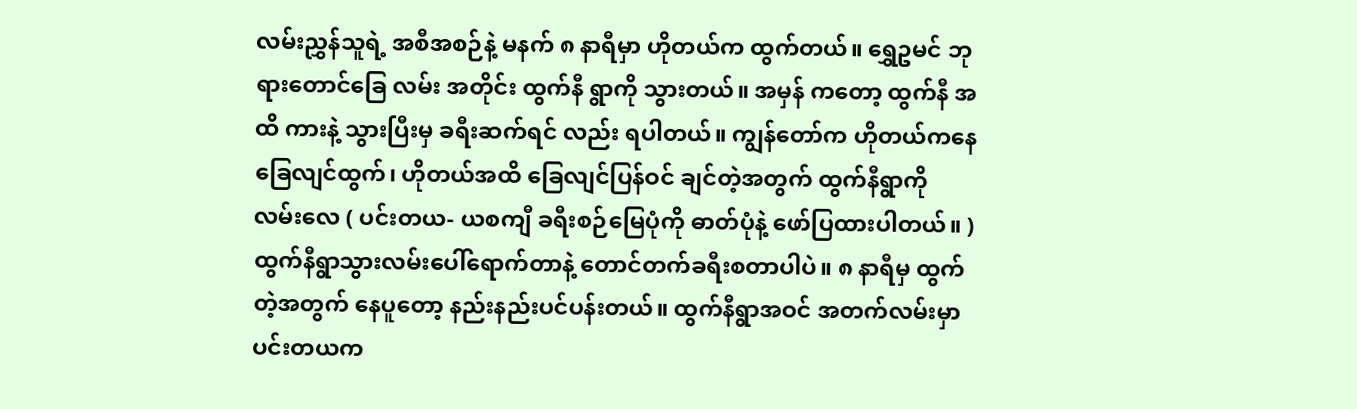လမ်းညွှန်သူရဲ့ အစီအစဉ်နဲ့ မနက် ၈ နာရီမှာ ဟိုတယ်က ထွက်တယ်။ ရွှေဥမင် ဘုရားတောင်ခြေ လမ်း အတိုင်း ထွက်နီ ရွာကို သွားတယ်။ အမှန် ကတော့ ထွက်နီ အထိ ကားနဲ့ သွားပြီးမှ ခရီးဆက်ရင် လည်း ရပါတယ်။ ကျွန်တော်က ဟိုတယ်ကနေ ခြေလျင်ထွက်၊ ဟိုတယ်အထိ ခြေလျင်ပြန်ဝင် ချင်တဲ့အတွက် ထွက်နီရွာကို လမ်းလေ ( ပင်းတယ- ယစကျီ ခရီးစဉ်မြေပုံကို ဓာတ်ပုံနဲ့ ဖော်ပြထားပါတယ်။ )
ထွက်နီရွာသွားလမ်းပေါ်ရောက်တာနဲ့ တောင်တက်ခရီးစတာပါပဲ။ ၈ နာရီမှ ထွက်တဲ့အတွက် နေပူတော့ နည်းနည်းပင်ပန်းတယ်။ ထွက်နီရွာအဝင် အတက်လမ်းမှာ ပင်းတယက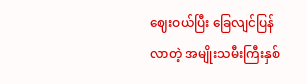ဈေးဝယ်ပြီး ခြေလျင်ပြန်လာတဲ့ အမျိုးသမီးကြီးနှစ်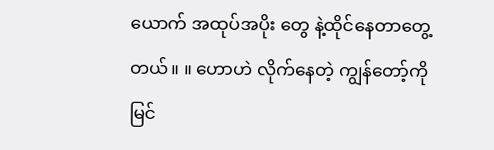ယောက် အထုပ်အပိုး တွေ နဲ့ထိုင်နေတာတွေ့တယ်။ ။ ဟောဟဲ လိုက်နေတဲ့ ကျွန်တော့်ကို မြင်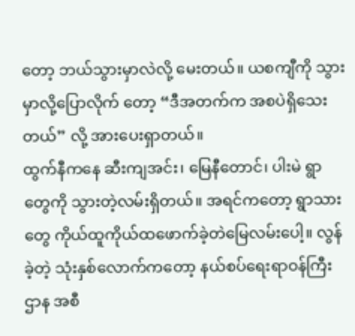တော့ ဘယ်သွားမှာလဲလို့ မေးတယ်။ ယစကျီကို သွားမှာလို့ပြောလိုက် တော့ “ဒီအတက်က အစပဲရှိသေးတယ်” လို့ အားပေးရှာတယ်။
ထွက်နီကနေ ဆီးကျအင်း၊ မြေနီတောင်၊ ပါးမဲ ရွာတွေကို သွားတဲ့လမ်းရှိတယ်။ အရင်ကတော့ ရွာသားတွေ ကိုယ်ထူကိုယ်ထဖောက်ခဲ့တဲမြေလမ်းပေါ့။ လွန်ခဲ့တဲ့ သုံးနှစ်လောက်ကတော့ နယ်စပ်ရေးရာဝန်ကြီးဌာန အစီ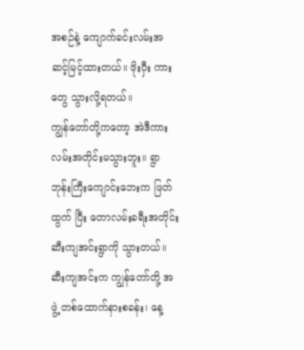အစဉ်နဲ့ ကျောက်ခင်းလမ်းအဆင့်မြင့်ထားတယ်။ ဖိုးဝှီး ကားတွေ သွားလို့ရတယ်။
ကျွန်တော်တို့ကတော့ အဲဒီကားလမ်းအတိုင်းမသွားဘူး။ ရွာဘုန်းကြီးကျောင်းဘေးက ဖြတ်ထွက် ပြီး တောလမ်းခရီးအတိုင်း ဆီးကျအင်းရွာကို သွားတယ်။ ဆီးကျအင်းက ကျွန်တော်တို့ အဖွဲ့ တစ်ထောက်နားစခန်း၊ နေ့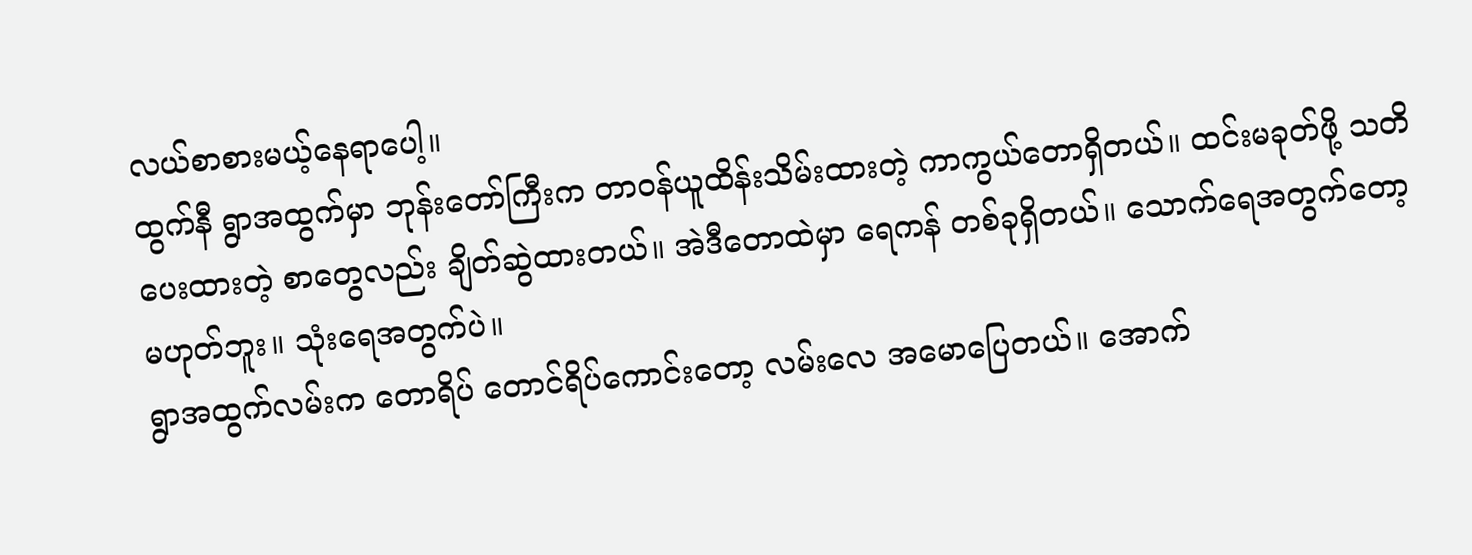လယ်စာစားမယ့်နေရာပေါ့။
ထွက်နီ ရွာအထွက်မှာ ဘုန်းတော်ကြီးက တာဝန်ယူထိန်းသိမ်းထားတဲ့ ကာကွယ်တောရှိတယ်။ ထင်းမခုတ်ဖို့ သတိပေးထားတဲ့ စာတွေလည်း ချိတ်ဆွဲထားတယ်။ အဲဒီတောထဲမှာ ရေကန် တစ်ခုရှိတယ်။ သောက်ရေအတွက်တော့မဟုတ်ဘူး။ သုံးရေအတွက်ပဲ။
ရွာအထွက်လမ်းက တောရိပ် တောင်ရိပ်ကောင်းတော့ လမ်းလေ အမောပြေတယ်။ အောက်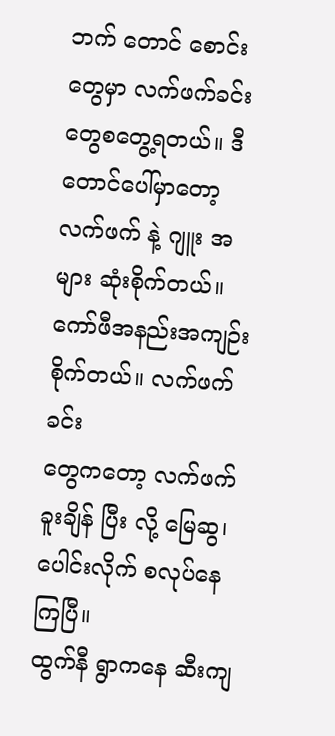ဘက် တောင် စောင်းတွေမှာ လက်ဖက်ခင်းတွေစတွေ့ရတယ်။ ဒီတောင်ပေါ်မှာတော့ လက်ဖက် နဲ့ ဂျူး အများ ဆုံးစိုက်တယ်။ ကော်ဖီအနည်းအကျဉ်းစိုက်တယ်။ လက်ဖက်ခင်း
တွေကတော့ လက်ဖက်ခူးချိန် ပြီး လို့ မြေဆွ၊ ပေါင်းလိုက် စလုပ်နေကြပြီ။
ထွက်နီ ရွာကနေ ဆီးကျ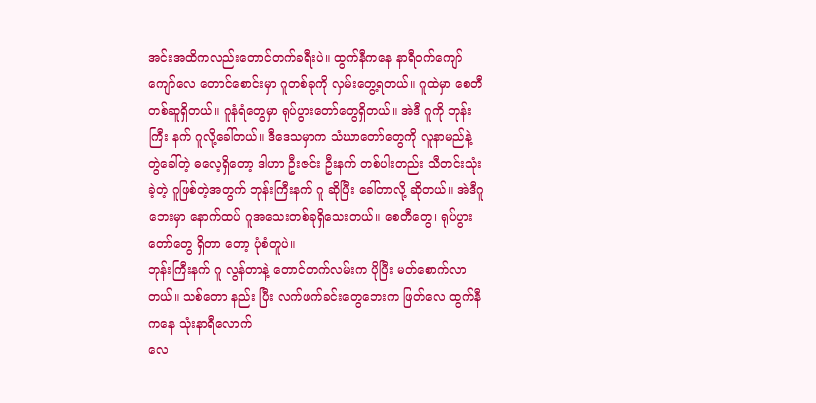အင်းအထိကလည်းတောင်တက်ခရီးပဲ။ ထွက်နီကနေ နာရီဝက်ကျော် ကျော်လေ တောင်စောင်းမှာ ဂူတစ်ခုကို လှမ်းတွေ့ရတယ်။ ဂူထဲမှာ စေတီ တစ်ဆူရှိတယ်။ ဂူနံရံတွေမှာ ရုပ်ပွားတော်တွေရှိတယ်။ အဲဒီ ဂူကို ဘုန်းကြီး နက် ဂူလို့ခေါ်တယ်။ ဒီဒေသမှာက သံဃာတော်တွေကို လူနာမည်နဲ့ တွဲခေါ်တဲ့ ဓလေ့ရှိတော့ ဒါဟာ ဦးဇင်း ဦးနက် တစ်ပါးတည်း သီတင်းသုံးခဲ့တဲ့ ဂူဖြစ်တဲ့အတွက် ဘုန်းကြီးနက် ဂူ ဆိုပြီး ခေါ်တာလို့ ဆိုတယ်။ အဲဒီဂူဘေးမှာ နောက်ထပ် ဂူအသေးတစ်ခုရှိသေးတယ်။ စေတီတွေ၊ ရုပ်ပွားတော်တွေ ရှိတာ တော့ ပုံစံတူပဲ။
ဘုန်းကြီးနက် ဂူ လွန်တာနဲ့ တောင်တက်လမ်းက ပိုပြီး မတ်စောက်လာတယ်။ သစ်တော နည်း ပြီး လက်ဖက်ခင်းတွေဘေးက ဖြတ်လေ ထွက်နီကနေ သုံးနာရီလောက်
လေ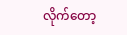လိုက်တော့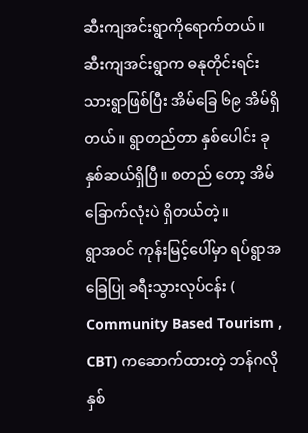ဆီးကျအင်းရွာကိုရောက်တယ်။ ဆီးကျအင်းရွာက ဓနုတိုင်းရင်းသားရွာဖြစ်ပြီး အိမ်ခြေ ၆၉ အိမ်ရှိတယ်။ ရွာတည်တာ နှစ်ပေါင်း ခုနှစ်ဆယ်ရှိပြီ။ စတည် တော့ အိမ်ခြောက်လုံးပဲ ရှိတယ်တဲ့။
ရွာအဝင် ကုန်းမြင့်ပေါ်မှာ ရပ်ရွာအခြေပြု ခရီးသွားလုပ်ငန်း ( Community Based Tourism , CBT) ကဆောက်ထားတဲ့ ဘန်ဂလို နှစ်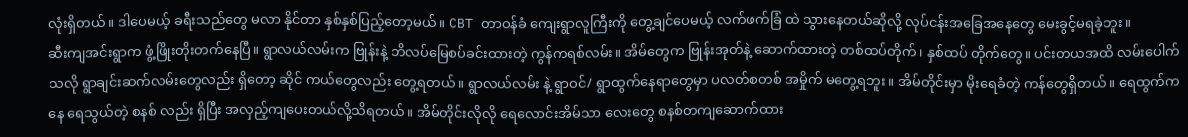လုံးရှိတယ်။ ဒါပေမယ့် ခရီးသည်တွေ မလာ နိုင်တာ နှစ်နှစ်ပြည့်တော့မယ်။ CBT တာဝန်ခံ ကျေးရွာလူကြီးကို တွေ့ချင်ပေမယ့် လက်ဖက်ခြံ ထဲ သွားနေတယ်ဆိုလို့ လုပ်ငန်းအခြေအနေတွေ မေးခွင့်မရခဲ့ဘူး။
ဆီးကျအင်းရွာက ဖွံ့ဖြိုးတိုးတက်နေပြီ။ ရွာလယ်လမ်းက ဗြုန်းနဲ့ ဘိလပ်မြေစပ်ခင်းထားတဲ့ ကွန်ကရစ်လမ်း။ အိမ်တွေက ဗြုန်းအုတ်နဲ့ ဆောက်ထားတဲ့ တစ်ထပ်တိုက်၊ နှစ်ထပ် တိုက်တွေ။ ပင်းတယအထိ လမ်းပေါက်သလို ရွာချင်းဆက်လမ်းတွေလည်း ရှိတော့ ဆိုင် ကယ်တွေလည်း တွေ့ရတယ်။ ရွာလယ်လမ်း နဲ့ ရွာဝင်/ ရွာထွက်နေရာတွေမှာ ပလတ်စတစ် အမှိုက် မတွေ့ရဘူး။ အိမ်တိုင်းမှာ မိုးရေခံတဲ့ ကန်တွေရှိတယ်။ ရေထွက်ကနေ ရေသွယ်တဲ့ စနစ် လည်း ရှိပြီး အလှည့်ကျပေးတယ်လို့သိရတယ်။ အိမ်တိုင်းလိုလို ရေလောင်းအိမ်သာ လေးတွေ စနစ်တကျဆောက်ထား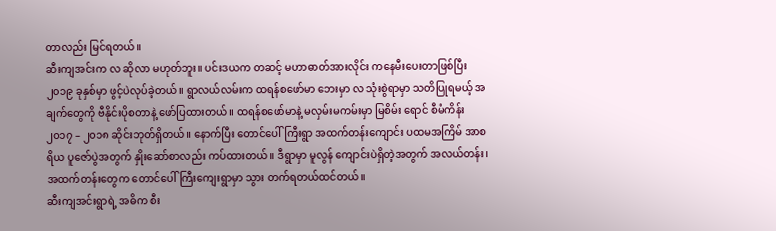တာလည်း မြင်ရတယ်။
ဆီးကျအင်းက လ ဆိုလာ မဟုတ်ဘူး။ ပင်းဒယက တဆင့် မဟာဓာတ်အားလိုင်း ကနေမီးပေးတာဖြစ်ပြီး ၂၀၁၉ ခုနှစ်မှာ ဖွင့်ပဲလုပ်ခဲ့တယ်။ ရွာလယ်လမ်းက ထရန်စဖော်မာ ဘေးမှာ လ သုံးစွဲရာမှာ သတိပြုရမယ့် အချက်တွေကို ဗီနိုင်းပိုစတာနဲ့ ဖော်ပြထားတယ်။ ထရန်စဖော်မာနဲ့ မလှမ်းမကမ်းမှာ မြစိမ်း ရောင် စီမံကိန်း ၂၀၁၇ – ၂၀၁၈ ဆိုင်းဘုတ်ရှိတယ်။ နောက်ပြီး တောင်ပေါ်ကြီးရွာ အထက်တန်းကျောင်း ပထမအကြိမ် အာစရိယ ပူဇော်ပွဲအတွက် နှိုးဆော်စာလည်း ကပ်ထားတယ်။ ဒီရွာမှာ မူလွန် ကျောင်းပဲရှိတဲ့အတွက် အလယ်တန်း၊ အထက်တန်းတွေက တောင်ပေါ်ကြီးကျေးရွာမှာ သွား တက်ရတယ်ထင်တယ်။
ဆီးကျအင်းရွာရဲ့ အဓိက စီး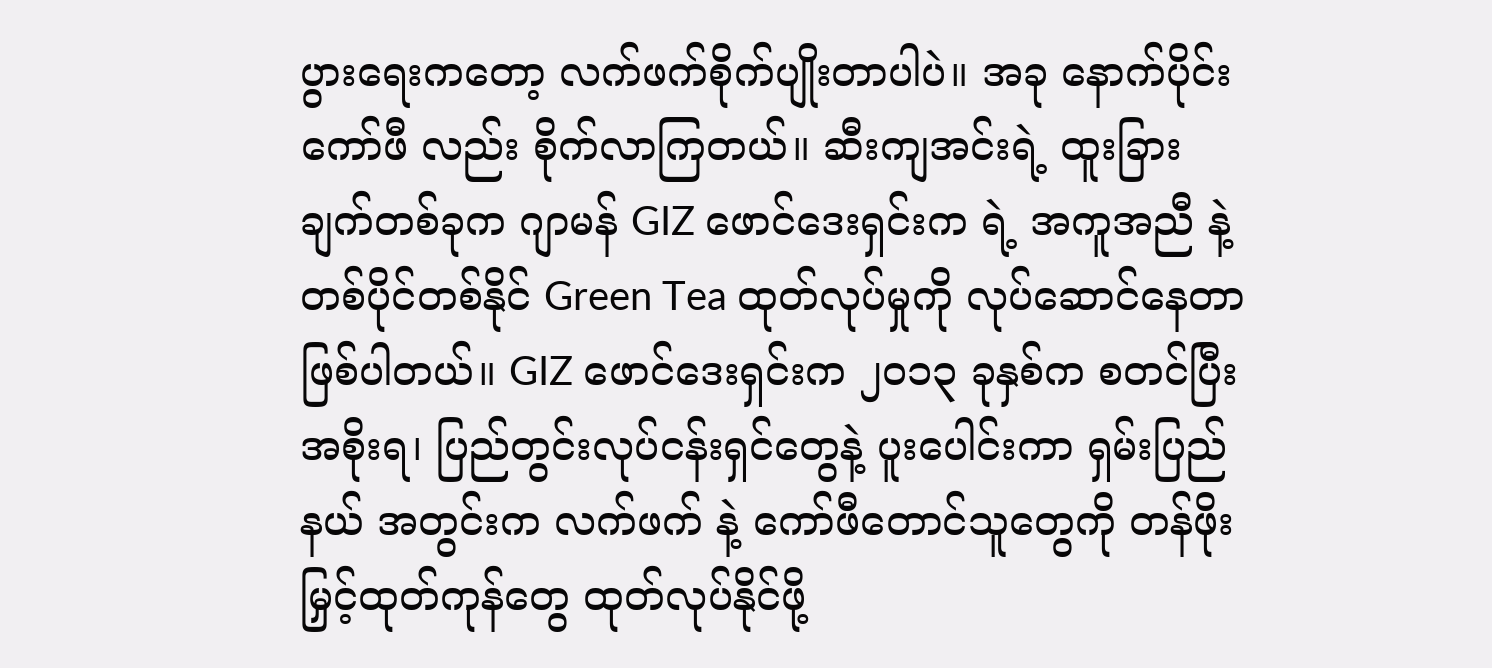ပွားရေးကတော့ လက်ဖက်စိုက်ပျိုးတာပါပဲ။ အခု နောက်ပိုင်း ကော်ဖီ လည်း စိုက်လာကြတယ်။ ဆီးကျအင်းရဲ့ ထူးခြားချက်တစ်ခုက ဂျာမန် GIZ ဖောင်ဒေးရှင်းက ရဲ့ အကူအညီ နဲ့တစ်ပိုင်တစ်နိုင် Green Tea ထုတ်လုပ်မှုကို လုပ်ဆောင်နေတာဖြစ်ပါတယ်။ GIZ ဖောင်ဒေးရှင်းက ၂၀၁၃ ခုနှစ်က စတင်ပြီး အစိုးရ၊ ပြည်တွင်းလုပ်ငန်းရှင်တွေနဲ့ ပူးပေါင်းကာ ရှမ်းပြည်နယ် အတွင်းက လက်ဖက် နဲ့ ကော်ဖီတောင်သူတွေကို တန်ဖိုးမြှင့်ထုတ်ကုန်တွေ ထုတ်လုပ်နိုင်ဖို့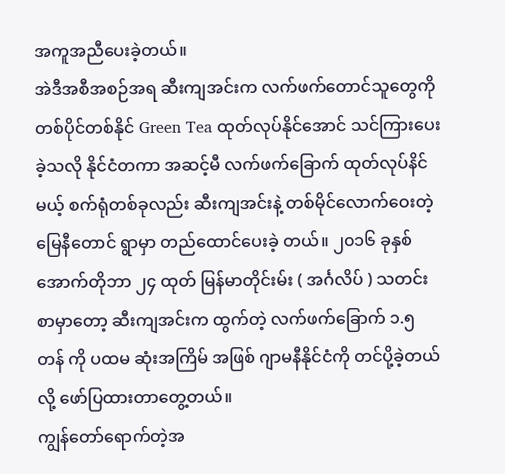အကူအညီပေးခဲ့တယ်။
အဲဒီအစီအစဉ်အရ ဆီးကျအင်းက လက်ဖက်တောင်သူတွေကို တစ်ပိုင်တစ်နိုင် Green Tea ထုတ်လုပ်နိုင်အောင် သင်ကြားပေးခဲ့သလို နိုင်ငံတကာ အဆင့်မီ လက်ဖက်ခြောက် ထုတ်လုပ်နိင်မယ့် စက်ရုံတစ်ခုလည်း ဆီးကျအင်းနဲ့ တစ်မိုင်လောက်ဝေးတဲ့ မြေနီတောင် ရွာမှာ တည်ထောင်ပေးခဲ့ တယ်။ ၂၀၁၆ ခုနှစ် အောက်တိုဘာ ၂၄ ထုတ် မြန်မာတိုင်းမ်း ( အင်္ဂလိပ် ) သတင်းစာမှာတော့ ဆီးကျအင်းက ထွက်တဲ့ လက်ဖက်ခြောက် ၁.၅ တန် ကို ပထမ ဆုံးအကြိမ် အဖြစ် ဂျာမနီနိုင်ငံကို တင်ပို့ခဲ့တယ်လို့ ဖော်ပြထားတာတွေ့တယ်။
ကျွန်တော်ရောက်တဲ့အ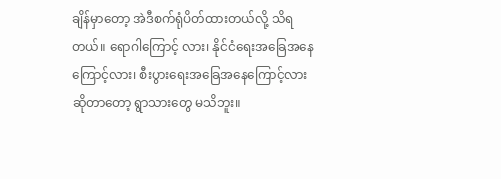ချိန်မှာတော့ အဲဒီစက်ရုံပိတ်ထားတယ်လို့ သိရတယ်။ ရောဂါကြောင့် လား၊ နိုင်ငံရေးအခြေအနေကြောင့်လား၊ စီးပွားရေးအခြေအနေကြောင့်လားဆိုတာတော့ ရွာသားတွေ မသိဘူး။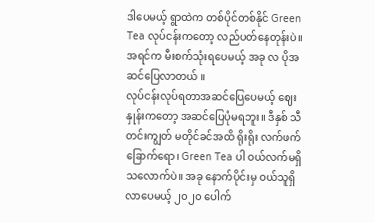ဒါပေမယ့် ရွာထဲက တစ်ပိုင်တစ်နိုင် Green Tea လုပ်ငန်းကတော့ လည်ပတ်နေတုန်းပဲ။ အရင်က မီးစက်သုံးရပေမယ့် အခု လ ပိုအဆင်ပြေလာတယ် ။
လုပ်ငန်းလုပ်ရတာအဆင်ပြေပေမယ့် ဈေးနှုန်းကတော့ အဆင်ပြေပုံမရဘူး။ ဒီနှစ် သီတင်းကျွတ် မတိုင်ခင်အထိ ရိုးရိုး လက်ဖက်ခြောက်ရော၊ Green Tea ပါ ဝယ်လက်မရှိသလောက်ပဲ။ အခု နောက်ပိုင်းမှ ဝယ်သူရှိလာပေမယ့် ၂၀၂၀ ပေါက်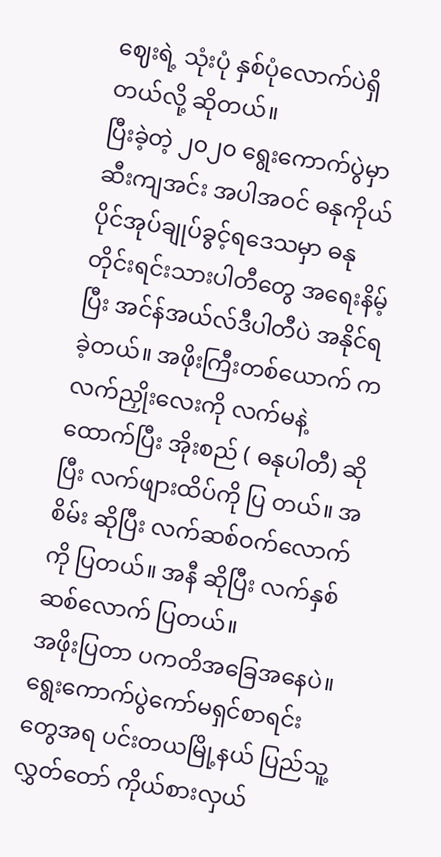ဈေးရဲ့ သုံးပုံ နှစ်ပုံလောက်ပဲရှိ တယ်လို့ ဆိုတယ်။
ပြီးခဲ့တဲ့ ၂၀၂၀ ရွေးကောက်ပွဲမှာ ဆီးကျအင်း အပါအဝင် ဓနုကိုယ်ပိုင်အုပ်ချုပ်ခွင့်ရဒေသမှာ ဓနု တိုင်းရင်းသားပါတီတွေ အရေးနိမ့်ပြီး အင်န်အယ်လ်ဒီပါတီပဲ အနိုင်ရခဲ့တယ်။ အဖိုးကြီးတစ်ယောက် က လက်ညှိုးလေးကို လက်မနဲ့ ထောက်ပြီး အိုးစည် ( ဓနုပါတီ) ဆိုပြီး လက်ဖျားထိပ်ကို ပြ တယ်။ အစိမ်း ဆိုပြီး လက်ဆစ်ဝက်လောက်ကို ပြတယ်။ အနီ ဆိုပြီး လက်နှစ်ဆစ်လောက် ပြတယ်။
အဖိုးပြတာ ပကတိအခြေအနေပဲ။ ရွေးကောက်ပွဲကော်မရှင်စာရင်းတွေအရ ပင်းတယမြို့နယ် ပြည်သူ့လွှတ်တော် ကိုယ်စားလှယ်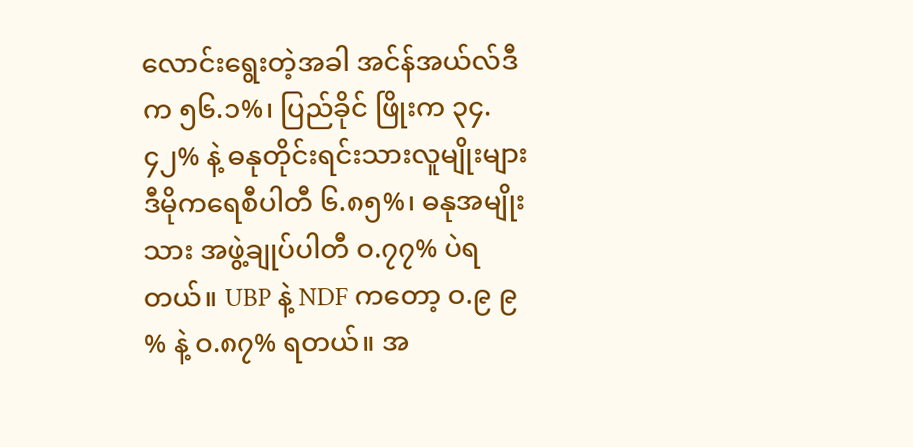လောင်းရွေးတဲ့အခါ အင်န်အယ်လ်ဒီက ၅၆.၁%၊ ပြည်ခိုင် ဖြိုးက ၃၄.၄၂% နဲ့ ဓနုတိုင်းရင်းသားလူမျိုးများဒီမိုကရေစီပါတီ ၆.၈၅%၊ ဓနုအမျိုးသား အဖွဲ့ချုပ်ပါတီ ဝ.၇၇% ပဲရတယ်။ UBP နဲ့ NDF ကတော့ ဝ.၉ ၉ % နဲ့ ဝ.၈၇% ရတယ်။ အ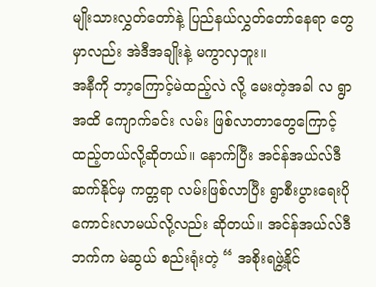မျိုးသားလွှတ်တော်နဲ့ ပြည်နယ်လွှတ်တော်နေရာ တွေမှာလည်း အဲဒီအချိုးနဲ့ မကွာလှဘူး။
အနီကို ဘာ့ကြောင့်မဲထည့်လဲ လို့ မေးတဲ့အခါ လ ရွာအထိ ကျောက်ခင်း လမ်း ဖြစ်လာတာတွေကြောင့် ထည့်တယ်လို့ဆိုတယ်။ နောက်ပြီး အင်န်အယ်လ်ဒီ ဆက်နိုင်မှ ကတ္တရာ လမ်းဖြစ်လာပြီး ရွာစီးပွားရေးပိုကောင်းလာမယ်လို့လည်း ဆိုတယ်။ အင်န်အယ်လ်ဒီ ဘက်က မဲဆွယ် စည်းရုံးတဲ့ “ အစိုးရဖွဲ့နိုင်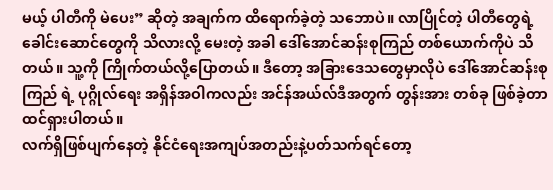မယ့် ပါတီကို မဲပေး” ဆိုတဲ့ အချက်က ထိရောက်ခဲ့တဲ့ သဘောပဲ။ လာပြိုင်တဲ့ ပါတီတွေရဲ့ ခေါင်းဆောင်တွေကို သိလားလို့ မေးတဲ့ အခါ ဒေါ်အောင်ဆန်းစုကြည် တစ်ယောက်ကိုပဲ သိတယ်။ သူ့ကို ကြိုက်တယ်လို့ပြောတယ်။ ဒီတော့ အခြားဒေသတွေမှာလိုပဲ ဒေါ်အောင်ဆန်းစုကြည် ရဲ့ ပုဂ္ဂိုလ်ရေး အရှိန်အဝါကလည်း အင်န်အယ်လ်ဒီအတွက် တွန်းအား တစ်ခု ဖြစ်ခဲ့တာထင်ရှားပါတယ်။
လက်ရှိဖြစ်ပျက်နေတဲ့ နိုင်ငံရေးအကျပ်အတည်းနဲ့ပတ်သက်ရင်တော့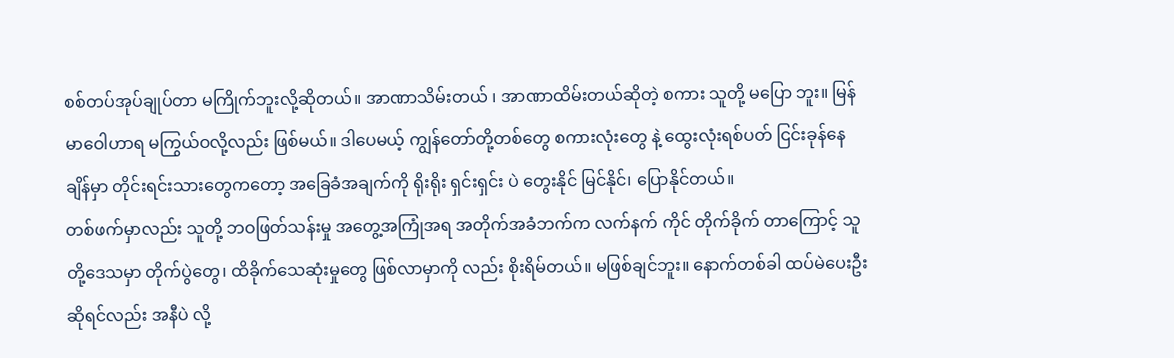စစ်တပ်အုပ်ချုပ်တာ မကြိုက်ဘူးလို့ဆိုတယ်။ အာဏာသိမ်းတယ် ၊ အာဏာထိမ်းတယ်ဆိုတဲ့ စကား သူတို့ မပြော ဘူး။ မြန်မာဝေါဟာရ မကြွယ်ဝလို့လည်း ဖြစ်မယ်။ ဒါပေမယ့် ကျွန်တော်တို့တစ်တွေ စကားလုံးတွေ နဲ့ ထွေးလုံးရစ်ပတ် ငြင်းခုန်နေချိန်မှာ တိုင်းရင်းသားတွေကတော့ အခြေခံအချက်ကို ရိုးရိုး ရှင်းရှင်း ပဲ တွေးနိုင် မြင်နိုင်၊ ပြောနိုင်တယ်။
တစ်ဖက်မှာလည်း သူတို့ ဘဝဖြတ်သန်းမှု အတွေ့အကြုံအရ အတိုက်အခံဘက်က လက်နက် ကိုင် တိုက်ခိုက် တာကြောင့် သူတို့ဒေသမှာ တိုက်ပွဲတွေ၊ ထိခိုက်သေဆုံးမှုတွေ ဖြစ်လာမှာကို လည်း စိုးရိမ်တယ်။ မဖြစ်ချင်ဘူး။ နောက်တစ်ခါ ထပ်မဲပေးဦးဆိုရင်လည်း အနီပဲ လို့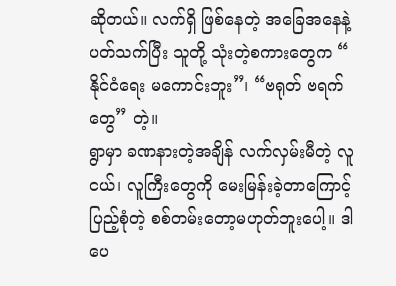ဆိုတယ်။ လက်ရှိ ဖြစ်နေတဲ့ အခြေအနေနဲ့ပတ်သက်ပြီး သူတို့ သုံးတဲ့စကားတွေက “ နိုင်ငံရေး မကောင်းဘူး”၊ “ဗရုတ် ဗရက်တွေ” တဲ့။
ရွာမှာ ခဏနားတဲ့အချိန် လက်လှမ်းမီတဲ့ လူငယ်၊ လူကြီးတွေကို မေးမြန်းခဲ့တာကြောင့် ပြည့်စုံတဲ့ စစ်တမ်းတော့မဟုတ်ဘူးပေါ့။ ဒါပေ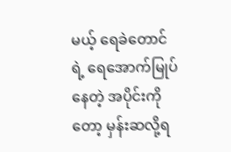မယ့် ရေခဲတောင်ရဲ့ ရေအောက်မြုပ်နေတဲ့ အပိုင်းကိုတော့ မှန်းဆလို့ရ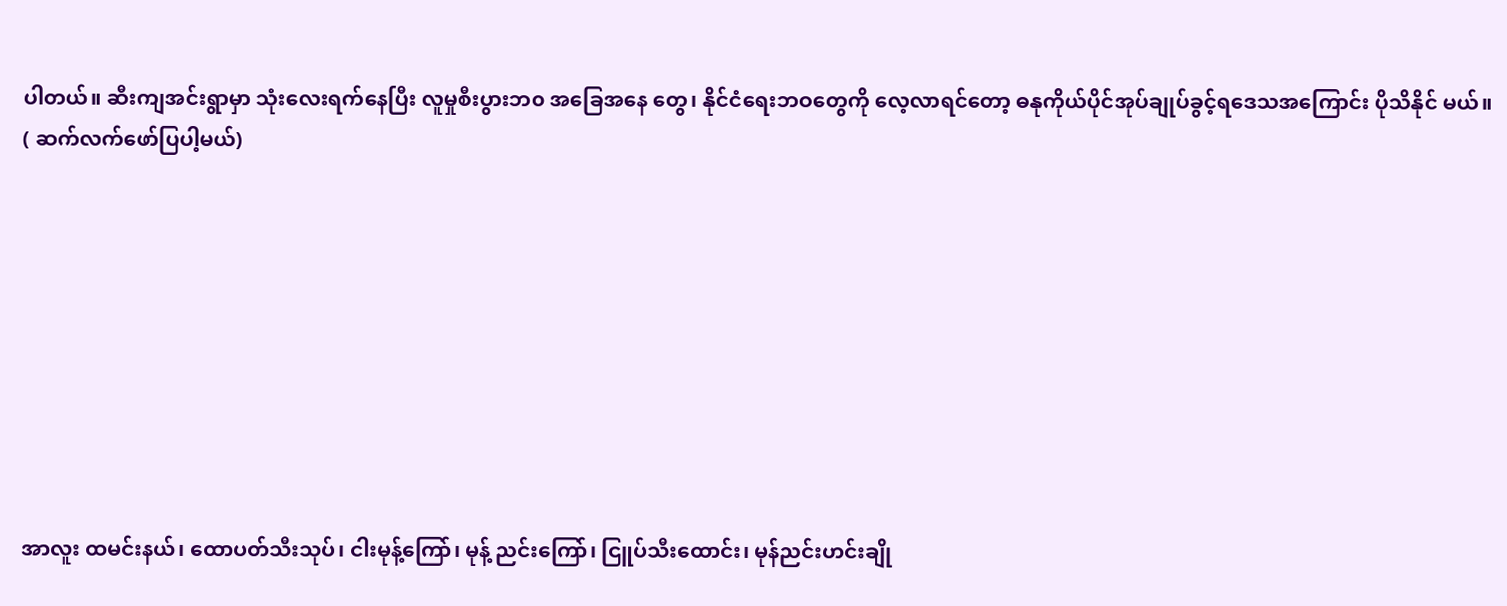ပါတယ်။ ဆီးကျအင်းရွာမှာ သုံးလေးရက်နေပြီး လူမှုစီးပွားဘ၀ အခြေအနေ တွေ၊ နိုင်ငံရေးဘဝတွေကို လေ့လာရင်တော့ ဓနုကိုယ်ပိုင်အုပ်ချုပ်ခွင့်ရဒေသအကြောင်း ပိုသိနိုင် မယ်။
( ဆက်လက်ဖော်ပြပါ့မယ်)









အာလူး ထမင်းနယ်၊ ထောပတ်သီးသုပ်၊ ငါးမုန့်ကြော်၊ မုန့် ညင်းကြော်၊ ငြူပ်သီးထောင်း၊ မုန်ညင်းဟင်းချို